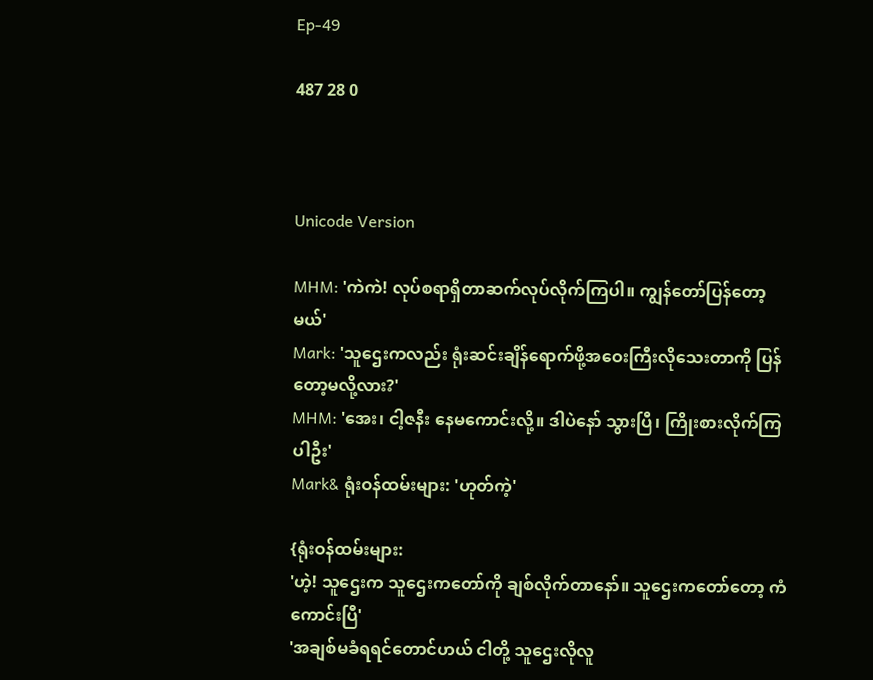Ep-49

487 28 0



Unicode Version

MHM: 'ကဲကဲ! လုပ်စရာရှိတာဆက်လုပ်လိုက်ကြပါ။ ကျွန်တော်ပြန်တော့မယ်'
Mark: 'သူဌေးကလည်း ရုံးဆင်းချိန်ရောက်ဖို့အဝေးကြီးလိုသေးတာကို ပြန်တော့မလို့လား?'
MHM: 'အေး၊ ငါ့ဇနီး နေမကောင်းလို့။ ဒါပဲနော် သွားပြီ၊ ကြိုးစားလိုက်ကြပါဦး'
Mark& ရုံးဝန်ထမ်းများ: 'ဟုတ်ကဲ့'

{ရုံးဝန်ထမ်းများ:
'ဟဲ့! သူဌေးက သူဌေးကတော်ကို ချစ်လိုက်တာနော်။ သူဌေးကတော်တော့ ကံကောင်းပြီ'
'အချစ်မခံရရင်တောင်ဟယ် ငါတို့ သူဌေးလိုလူ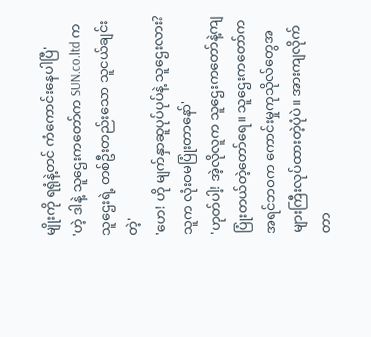မျိုးကို ရရုံနဲ့တင် ကံကောင်းနေပါပြီ'
'ဟဲ့ ဒါနဲ့ သူဌေးကတော်က SUN.co.ltd ကသူဌေးရဲ့ တစ်ဦးတည်းသော သူငယ်ချင်းတဲ့'
'ဟေ! ဟို မျက်နှာဆူပုပ်ပုပ်နဲ့ သူဌေးလား? သူက လုံးဝမပြုံးတာနော်'
'ဟုတ်ပါ့! အဲ့လိုလူက သူဌေးကတော်နဲ့ကျ ပြုံးတယ်တဲ့တော်ရေ။ သူဌေးကတော်က အရင်ဘဝက ကောင်းမှုကုသိုလ်တွေအများကြီးလုပ်ထားတဲ့ပုံပဲ။ အားကျလိုက်တာ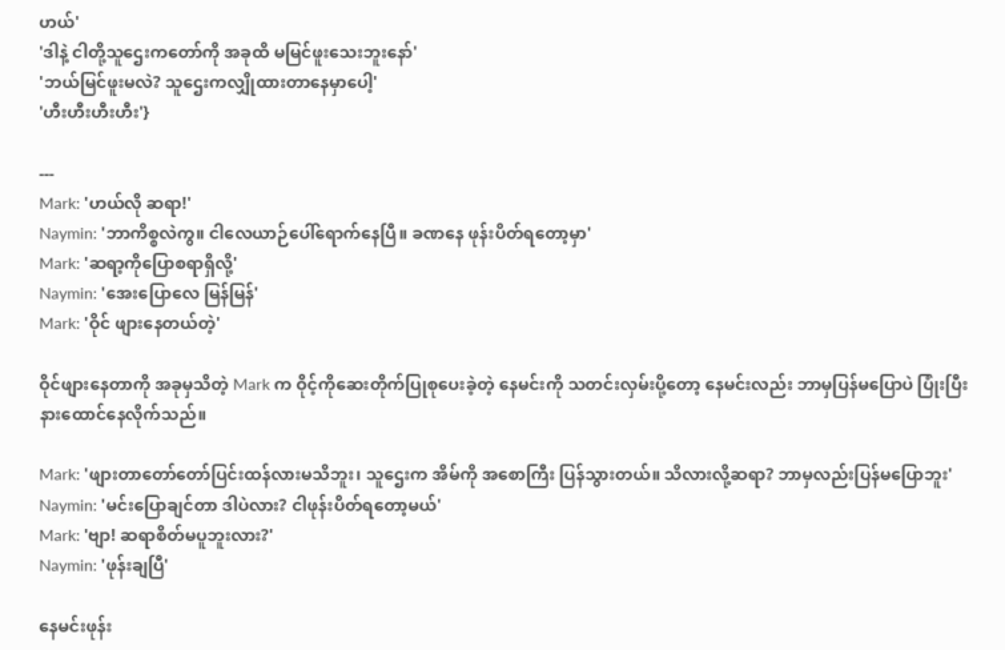ဟယ်'
'ဒါနဲ့ ငါတို့သူဌေးကတော်ကို အခုထိ မမြင်ဖူးသေးဘူးနော်'
'ဘယ်မြင်ဖူးမလဲ? သူဌေးကလျှိုထားတာနေမှာပေါ့'
'ဟီးဟီးဟီးဟီး'}

---
Mark: 'ဟယ်လို ဆရာ!'
Naymin: 'ဘာကိစ္စလဲကွ။ ငါလေယာဉ်ပေါ်ရောက်နေပြီ။ ခဏနေ ဖုန်းပိတ်ရတော့မှာ'
Mark: 'ဆရာ့ကိုပြောစရာရှိလို့'
Naymin: 'အေးပြောလေ မြန်မြန်'
Mark: 'ဝိုင် ဖျားနေတယ်တဲ့'

ဝိုင်ဖျားနေတာကို အခုမှသိတဲ့ Mark က ဝိုင့်ကိုဆေးတိုက်ပြုစုပေးခဲ့တဲ့ နေမင်းကို သတင်းလှမ်းပို့တော့ နေမင်းလည်း ဘာမှပြန်မပြောပဲ ပြုံးပြီးနားထောင်နေလိုက်သည်။

Mark: 'ဖျားတာတော်တော်ပြင်းထန်လားမသိဘူး၊ သူဌေးက အိမ်ကို အစောကြီး ပြန်သွားတယ်။ သိလားလို့ဆရာ? ဘာမှလည်းပြန်မပြောဘူး'
Naymin: 'မင်းပြောချင်တာ ဒါပဲလား? ငါဖုန်းပိတ်ရတော့မယ်'
Mark: 'ဗျာ! ဆရာစိတ်မပူဘူးလား?'
Naymin: 'ဖုန်းချပြီ'

နေမင်းဖုန်း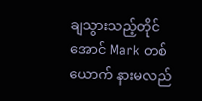ချသွားသည့်တိုင်အောင် Mark တစ်ယောက် နားမလည်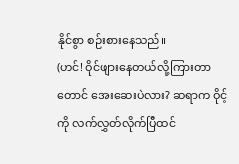နိုင်စွာ စဉ်းစားနေသည်။
(ဟင်! ဝိုင်ဖျားနေတယ်လို့ကြားတာတောင် အေးဆေးပဲလား? ဆရာက ဝိုင့်ကို လက်လွှတ်လိုက်ပြီထင်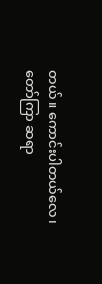တယ်။ ကောင်းပါတယ်လေ၊ တော်ကြာ ဆရာ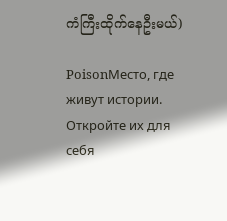ကံကြီးထိုက်နေဦးမယ်)

PoisonМесто, где живут истории. Откройте их для себя